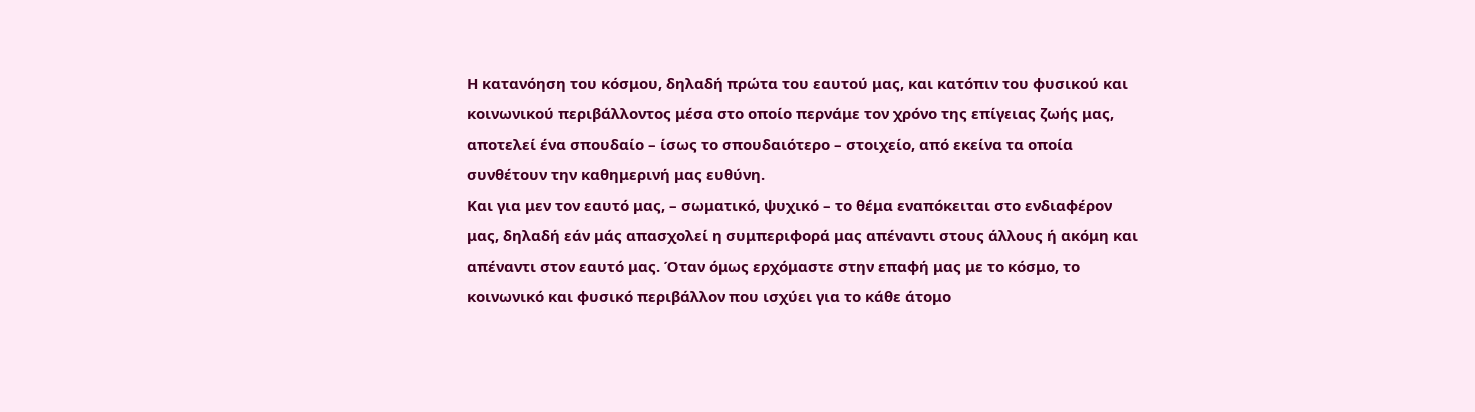Η κατανόηση του κόσμου, δηλαδή πρώτα του εαυτού μας, και κατόπιν του φυσικού και κοινωνικού περιβάλλοντος μέσα στο οποίο περνάμε τον χρόνο της επίγειας ζωής μας, αποτελεί ένα σπουδαίο – ίσως το σπουδαιότερο – στοιχείο, από εκείνα τα οποία συνθέτουν την καθημερινή μας ευθύνη.
Και για μεν τον εαυτό μας, – σωματικό, ψυχικό – το θέμα εναπόκειται στο ενδιαφέρον μας, δηλαδή εάν μάς απασχολεί η συμπεριφορά μας απέναντι στους άλλους ή ακόμη και απέναντι στον εαυτό μας. Όταν όμως ερχόμαστε στην επαφή μας με το κόσμο, το κοινωνικό και φυσικό περιβάλλον που ισχύει για το κάθε άτομο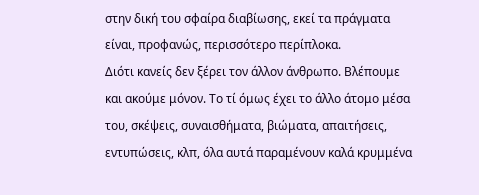στην δική του σφαίρα διαβίωσης, εκεί τα πράγματα είναι, προφανώς, περισσότερο περίπλοκα.
Διότι κανείς δεν ξέρει τον άλλον άνθρωπο. Βλέπουμε και ακούμε μόνον. Το τί όμως έχει το άλλο άτομο μέσα του, σκέψεις, συναισθήματα, βιώματα, απαιτήσεις, εντυπώσεις, κλπ, όλα αυτά παραμένουν καλά κρυμμένα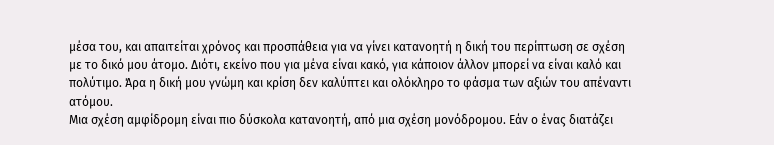μέσα του, και απαιτείται χρόνος και προσπάθεια για να γίνει κατανοητή η δική του περίπτωση σε σχέση με το δικό μου άτομο. Διότι, εκείνο που για μένα είναι κακό, για κάποιον άλλον μπορεί να είναι καλό και πολύτιμο. Άρα η δική μου γνώμη και κρίση δεν καλύπτει και ολόκληρο το φάσμα των αξιών του απέναντι ατόμου.
Μια σχέση αμφίδρομη είναι πιο δύσκολα κατανοητή, από μια σχέση μονόδρομου. Εάν ο ένας διατάζει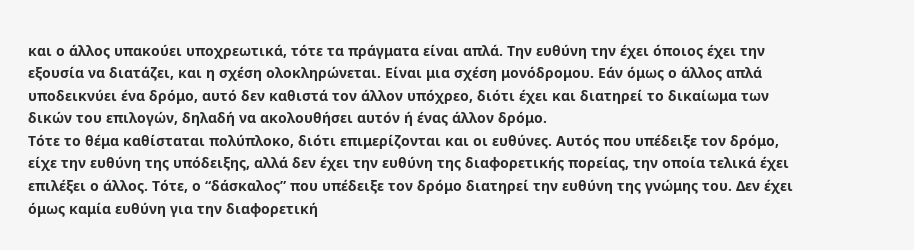και ο άλλος υπακούει υποχρεωτικά, τότε τα πράγματα είναι απλά. Την ευθύνη την έχει όποιος έχει την εξουσία να διατάζει, και η σχέση ολοκληρώνεται. Είναι μια σχέση μονόδρομου. Εάν όμως ο άλλος απλά υποδεικνύει ένα δρόμο, αυτό δεν καθιστά τον άλλον υπόχρεο, διότι έχει και διατηρεί το δικαίωμα των δικών του επιλογών, δηλαδή να ακολουθήσει αυτόν ή ένας άλλον δρόμο.
Τότε το θέμα καθίσταται πολύπλοκο, διότι επιμερίζονται και οι ευθύνες. Αυτός που υπέδειξε τον δρόμο, είχε την ευθύνη της υπόδειξης, αλλά δεν έχει την ευθύνη της διαφορετικής πορείας, την οποία τελικά έχει επιλέξει ο άλλος. Τότε, ο “δάσκαλος” που υπέδειξε τον δρόμο διατηρεί την ευθύνη της γνώμης του. Δεν έχει όμως καμία ευθύνη για την διαφορετική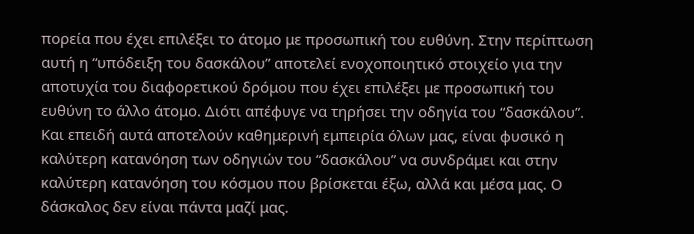πορεία που έχει επιλέξει το άτομο με προσωπική του ευθύνη. Στην περίπτωση αυτή η “υπόδειξη του δασκάλου” αποτελεί ενοχοποιητικό στοιχείο για την αποτυχία του διαφορετικού δρόμου που έχει επιλέξει με προσωπική του ευθύνη το άλλο άτομο. Διότι απέφυγε να τηρήσει την οδηγία του “δασκάλου”.
Και επειδή αυτά αποτελούν καθημερινή εμπειρία όλων μας, είναι φυσικό η καλύτερη κατανόηση των οδηγιών του “δασκάλου” να συνδράμει και στην καλύτερη κατανόηση του κόσμου που βρίσκεται έξω, αλλά και μέσα μας. Ο δάσκαλος δεν είναι πάντα μαζί μας.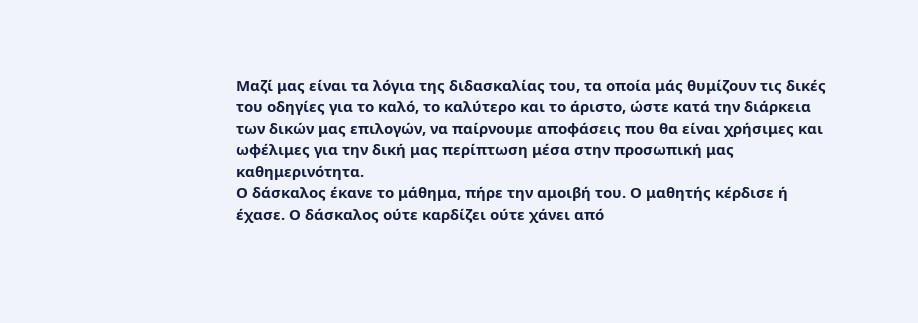Μαζί μας είναι τα λόγια της διδασκαλίας του, τα οποία μάς θυμίζουν τις δικές του οδηγίες για το καλό, το καλύτερο και το άριστο, ώστε κατά την διάρκεια των δικών μας επιλογών, να παίρνουμε αποφάσεις που θα είναι χρήσιμες και ωφέλιμες για την δική μας περίπτωση μέσα στην προσωπική μας καθημερινότητα.
Ο δάσκαλος έκανε το μάθημα, πήρε την αμοιβή του. Ο μαθητής κέρδισε ή έχασε. Ο δάσκαλος ούτε καρδίζει ούτε χάνει από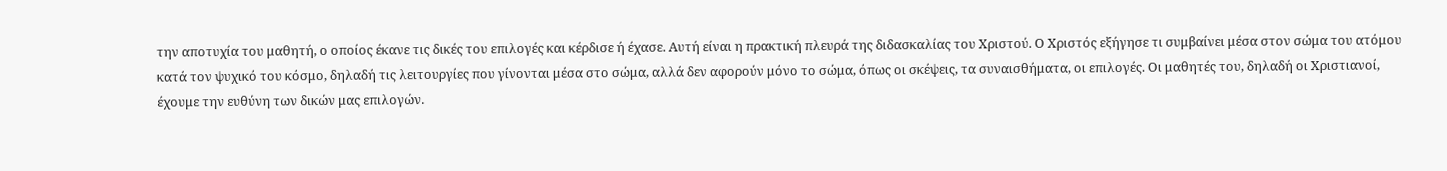την αποτυχία του μαθητή, ο οποίος έκανε τις δικές του επιλογές και κέρδισε ή έχασε. Αυτή είναι η πρακτική πλευρά της διδασκαλίας του Χριστού. Ο Χριστός εξήγησε τι συμβαίνει μέσα στον σώμα του ατόμου κατά τον ψυχικό του κόσμο, δηλαδή τις λειτουργίες που γίνονται μέσα στο σώμα, αλλά δεν αφορούν μόνο το σώμα, όπως οι σκέψεις, τα συναισθήματα, οι επιλογές. Οι μαθητές του, δηλαδή οι Χριστιανοί, έχουμε την ευθύνη των δικών μας επιλογών.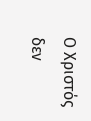Ο Χριστός δεν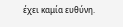έχει καμία ευθύνη.